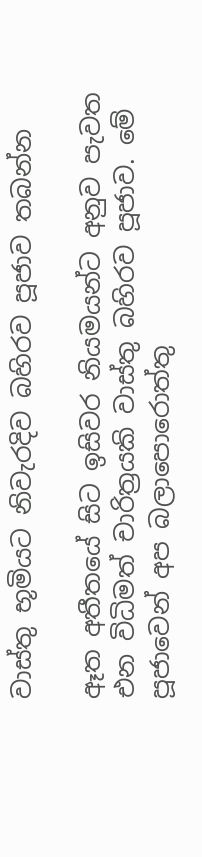වාස්‌තු භූමියට නිවැරදිව බහිරව පූජාව තබන්න

ඈත අතීතයේ සිට ඉසිවර නියමයන්ට අනුව පැවත එන විධිමත් චාරිත්‍රයකි වාස්‌තු බහිරව පූජාව. මේ පූජාවෙන් අප බලාපොරොත්තු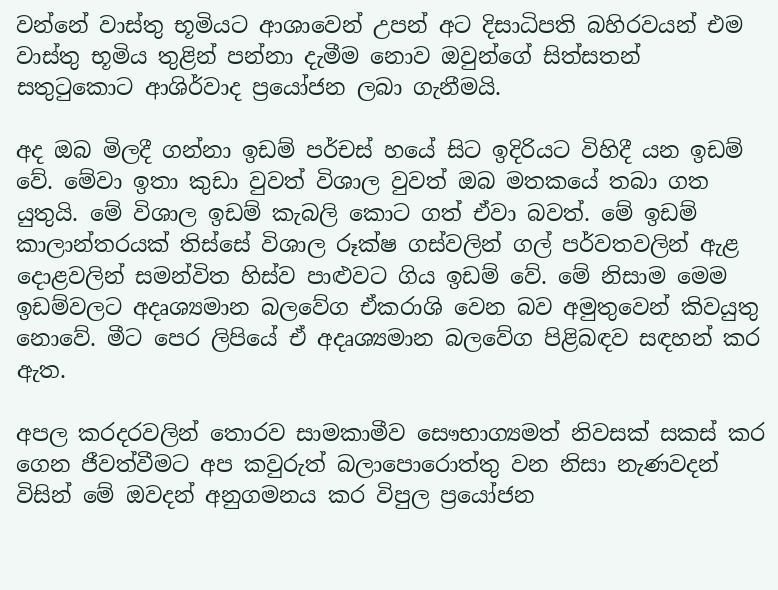වන්නේ වාස්‌තු භූමියට ආශාවෙන් උපන් අට දිසාධිපති බහිරවයන් එම වාස්‌තු භූමිය තුළින් පන්නා දැමීම නොව ඔවුන්ගේ සිත්සතන් සතුටුකොට ආශිර්වාද ප්‍රයෝජන ලබා ගැනීමයි.

අද ඔබ මිලදී ගන්නා ඉඩම් පර්චස්‌ හයේ සිට ඉදිරියට විහිදී යන ඉඩම් වේ. මේවා ඉතා කුඩා වුවත් විශාල වුවත් ඔබ මතකයේ තබා ගත යුතුයි. මේ විශාල ඉඩම් කැබලි කොට ගත් ඒවා බවත්. මේ ඉඩම් කාලාන්තරයක්‌ තිස්‌සේ විශාල රූක්‌ෂ ගස්‌වලින් ගල් පර්වතවලින් ඇළ දොළවලින් සමන්විත හිස්‌ව පාළුවට ගිය ඉඩම් වේ. මේ නිසාම මෙම ඉඩම්වලට අදෘශ්‍යමාන බලවේග ඒකරාශි වෙන බව අමුතුවෙන් කිවයුතු නොවේ. මීට පෙර ලිපියේ ඒ අදෘශ්‍යමාන බලවේග පිළිබඳව සඳහන් කර ඇත.

අපල කරදරවලින් තොරව සාමකාමීව සෞභාග්‍යමත් නිවසක්‌ සකස්‌ කර ගෙන ජීවත්වීමට අප කවුරුත් බලාපොරොත්තු වන නිසා නැණවදන් විසින් මේ ඔවදන් අනුගමනය කර විපුල ප්‍රයෝජන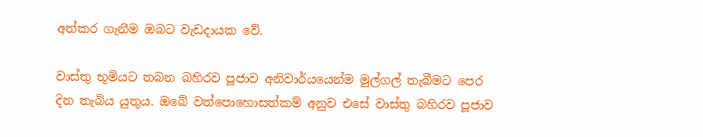අත්කර ගැනීම ඔබට වැඩදායක වේ.

වාස්‌තු භූමියට තබන බහිරව පූජාව අනිවාර්යයෙන්ම මුල්ගල් තැබීමට පෙර දින තැබිය යුතුය. ඔබේ වත්පොහොසත්කම් අනුව එසේ වාස්‌තු බහිරව පූජාව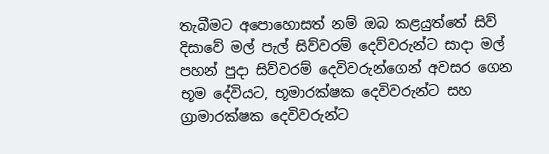තැබීමට අපොහොසත් නම් ඔබ කළයුත්තේ සිව් දිසාවේ මල් පැල් සිව්වරම් දෙව්වරුන්ට සාදා මල් පහන් පුදා සිව්වරම් දෙවිවරුන්ගෙන් අවසර ගෙන භූම දේවියට, භූමාරක්‌ෂක දෙවිවරුන්ට සහ ග්‍රාමාරක්‌ෂක දෙවිවරුන්ට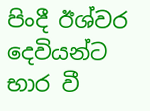පිංදී ඊශ්වර දෙවියන්ට භාර වී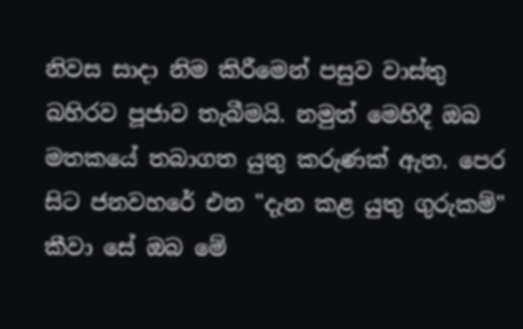නිවස සාදා නිම කිරීමෙන් පසුව වාස්‌තු බහිරව පූජාව තැබීමයි. නමුත් මෙහිදී ඔබ මතකයේ තබාගත යුතු කරුණක්‌ ඇත. පෙර සිට ජනවහරේ එන "දැන කළ යුතු ගුරුකම්" කීවා සේ ඔබ මේ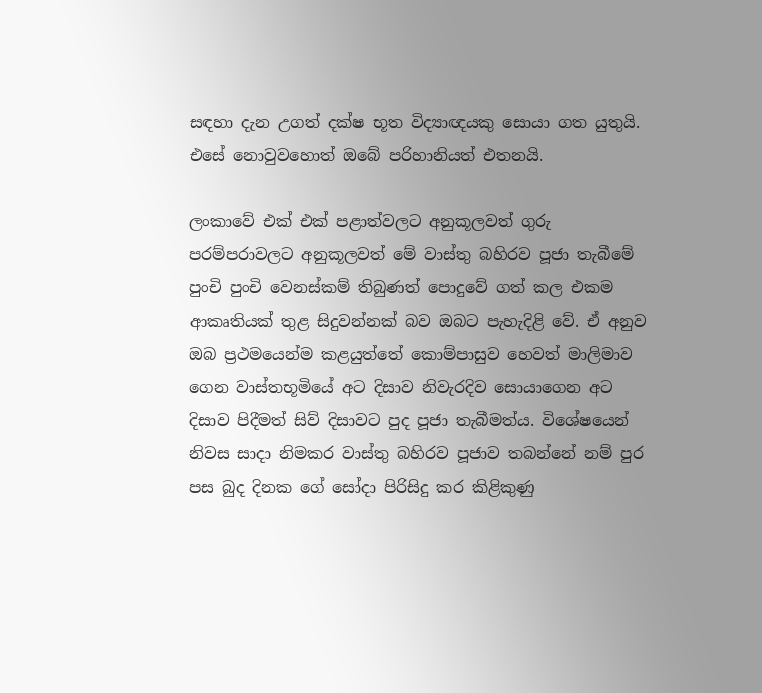සඳහා දැන උගත් දක්‌ෂ භූත විද්‍යාඥයකු සොයා ගත යුතුයි. එසේ නොවුවහොත් ඔබේ පරිහානියත් එතනයි.

ලංකාවේ එක්‌ එක්‌ පළාත්වලට අනුකූලවත් ගුරු පරම්පරාවලට අනුකූලවත් මේ වාස්‌තු බහිරව පූජා තැබීමේ පුංචි පුංචි වෙනස්‌කම් තිබුණත් පොදුවේ ගත් කල එකම ආකෘතියක්‌ තුළ සිදුවන්නක්‌ බව ඔබට පැහැදිළි වේ. ඒ අනුව ඔබ ප්‍රථමයෙන්ම කළයුත්තේ කොම්පාසුව හෙවත් මාලිමාව ගෙන වාස්‌තභූමියේ අට දිසාව නිවැරදිව සොයාගෙන අට දිසාව පිදීමත් සිව් දිසාවට පුද පූජා තැබීමත්ය. විශේෂයෙන් නිවස සාදා නිමකර වාස්‌තු බහිරව පූජාව තබන්නේ නම් පුර පස බුද දිනක ගේ සෝදා පිරිසිදු කර කිළිකුණු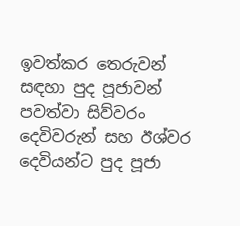ඉවත්කර තෙරුවන් සඳහා පුද පූජාවන් පවත්වා සිව්වරං දෙවිවරුන් සහ ඊශ්වර දෙවියන්ට පුද පූජා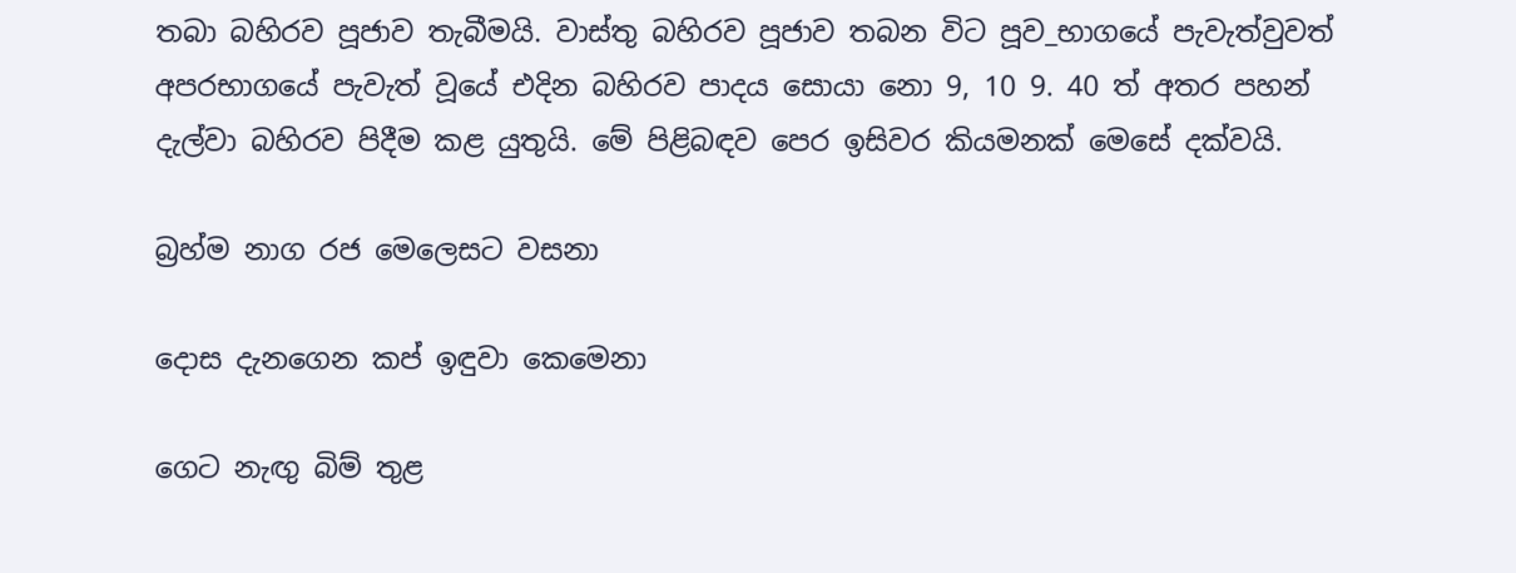තබා බහිරව පූජාව තැබීමයි. වාස්‌තු බහිරව පූජාව තබන විට පූව_භාගයේ පැවැත්වුවත් අපරභාගයේ පැවැත් වූයේ එදින බහිරව පාදය සොයා නො 9, 10 9. 40 ත් අතර පහන් දැල්වා බහිරව පිදීම කළ යුතුයි. මේ පිළිබඳව පෙර ඉසිවර කියමනක්‌ මෙසේ දක්‌වයි.

බ්‍රහ්ම නාග රජ මෙලෙසට වසනා

දොස දැනගෙන කප් ඉඳුවා කෙමෙනා

ගෙට නැඟු බිම් තුළ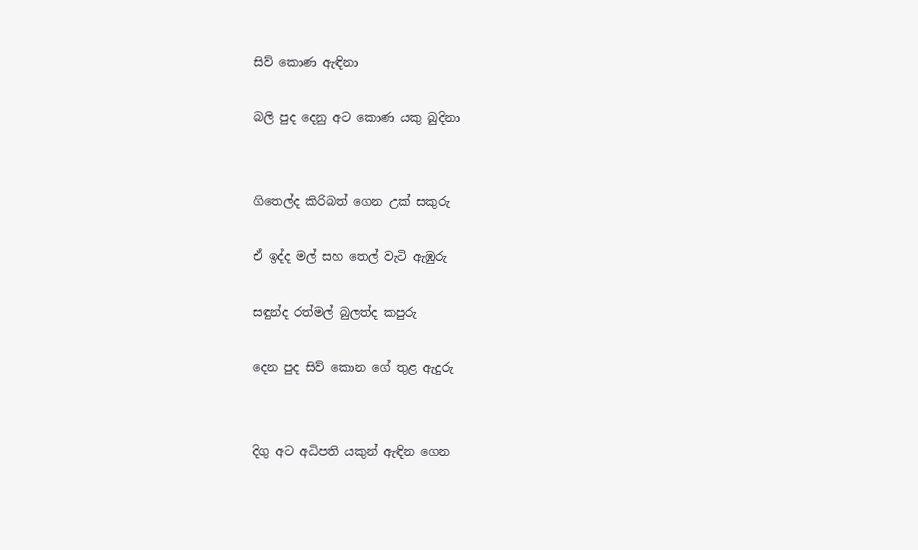සිව් කොණ ඇඳිනා

බලි පුද දෙනු අට කොණ යකු බුදිනා


ගිතෙල්ද කිරිබත් ගෙන උක්‌ සකුරු

ඒ ඉද්ද මල් සහ තෙල් වැටි ඇඹුරු

සඳුන්ද රත්මල් බුලත්ද කපුරු

දෙන පුද සිව් කොන ගේ තුළ ඇදුරු


දිගු අට අධිපති යකුන් ඇඳින ගෙන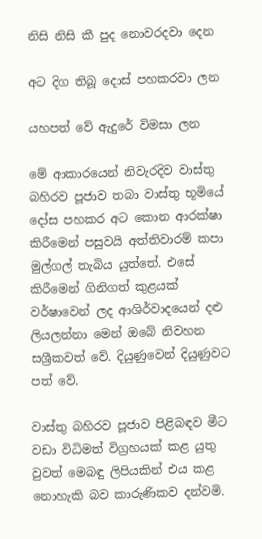නිසි නිසි කී පුද නොවරදවා දෙන

අට දිග තිබූ දොස්‌ පහකරවා ලන

යහපත් වේ ඇදුරේ විමසා ලන

මේ ආකාරයෙන් නිවැරදිව වාස්‌තු බහිරව පූජාව තබා වාස්‌තු භූමියේ දෝස පහකර අට කොන ආරක්‌ෂා කිරීමෙන් පසුවයි අත්තිවාරම් කපා මුල්ගල් තැබිය යුත්තේ. එසේ කිරීමෙන් ගිනිගත් කුළයක්‌ වර්ෂාවෙන් ලද ආශිර්වාදයෙන් දළු ලියලන්නා මෙන් ඔබේ නිවහන සශ්‍රීකවත් වේ. දියුණුවෙන් දියුණුවට පත් වේ.

වාස්‌තු බහිරව පූජාව පිළිබඳව මීට වඩා විධිමත් විග්‍රහයක්‌ කළ යුතු වුවත් මෙබඳු ලිපියකින් එය කළ නොහැකි බව කාරුණිකව දන්වමි.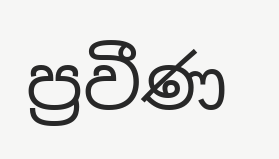ප්‍රවීණ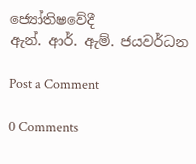ජ්‍යෝතිෂවේදී
ඇන්. ආර්. ඇම්. ජයවර්ධන

Post a Comment

0 Comments